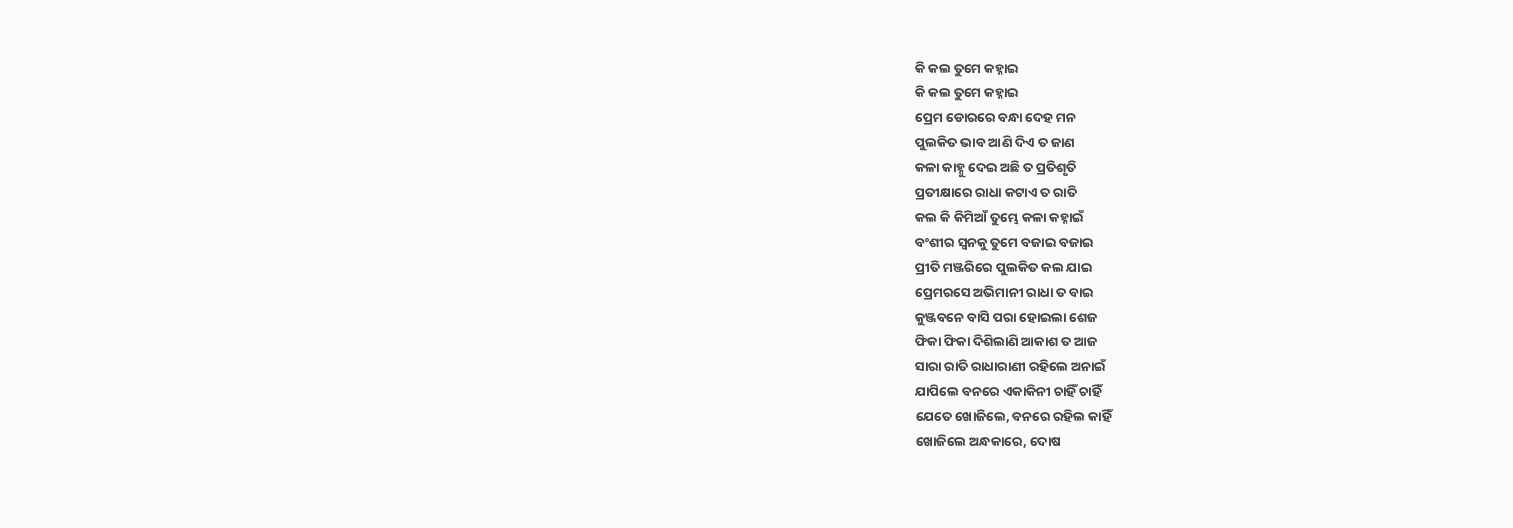କି କଲ ତୁମେ କହ୍ନାଇ
କି କଲ ତୁମେ କହ୍ନାଇ
ପ୍ରେମ ଡୋରରେ ବନ୍ଧା ଦେହ ମନ
ପୁଲକିତ ଭାବ ଆଣି ଦିଏ ତ ଜାଣ
କଳା କାହ୍ନୁ ଦେଇ ଅଛି ତ ପ୍ରତିଶୃତି
ପ୍ରତୀକ୍ଷାରେ ରାଧା କଟାଏ ତ ରାତି
କଲ କି କିମିଆଁ ତୁମ୍ଭେ କଳା କହ୍ନାଇଁ
ବଂଶୀର ସ୍ୱନକୁ ତୁମେ ବଜାଇ ବଜାଇ
ପ୍ରୀତି ମଞ୍ଜରିରେ ପୁଲକିତ କଲ ଯାଇ
ପ୍ରେମରସେ ଅଭିମାନୀ ରାଧା ତ ବାଇ
କୁଞ୍ଜବନେ ବାସି ପରା ହୋଇଲା ଶେଜ
ଫିକା ଫିକା ଦିଶିଲାଣି ଆକାଶ ତ ଆଜ
ସାରା ରାତି ରାଧାରାଣୀ ରହିଲେ ଅନାଇଁ
ଯାପିଲେ ବନରେ ଏକାକିନୀ ଚାହିଁ ଚାହିଁ
ଯେତେ ଖୋଜିଲେ, ବନରେ ରହିଲ କାହିଁ
ଖୋଜିଲେ ଅନ୍ଧକାରେ, ଦୋଷ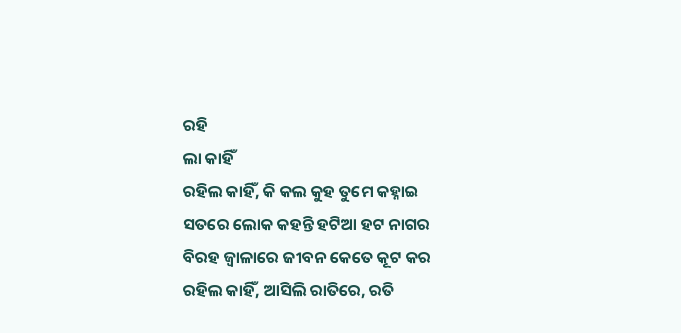ରହି
ଲା କାହିଁ
ରହିଲ କାହିଁ, କି କଲ କୁହ ତୁମେ କହ୍ନାଇ
ସତରେ ଲୋକ କହନ୍ତି ହଟିଆ ହଟ ନାଗର
ବିରହ ଜ୍ୱାଳାରେ ଜୀବନ କେତେ କୂଟ କର
ରହିଲ କାହିଁ, ଆସିଲି ରାତିରେ, ରତି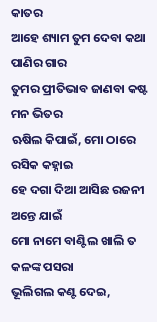କାତର
ଆହେ ଶ୍ୟାମ ତୁମ ଦେବା କଥା ପାଣିର ଗାର
ତୁମର ପ୍ରୀତିଭାବ ଜାଣବା କଷ୍ଟ ମନ ଭିତର
ଋଷିଲ କିପାଇଁ, ମୋ ଠାରେ ରସିକ କହ୍ନାଇ
ହେ ଦଗା ଦିଆ ଆସିଛ ରଜନୀ ଅନ୍ତେ ଯାଇଁ
ମୋ ନାମେ ବାଣ୍ଟିଲ ଖାଲି ତ କଳଙ୍କ ପସରା
ଭୂଲିଗଲ କଣ୍ଟ ଦେଇ,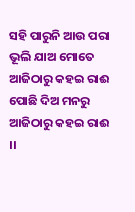ସହି ପାରୁନି ଆଉ ପରା
ଭୂଲି ଯାଅ ମୋତେ ଆଜିଠାରୁ କହଇ ରାଈ
ପୋଛି ଦିଅ ମନରୁ ଆଜିଠାରୁ କହଇ ରାଈ ।।